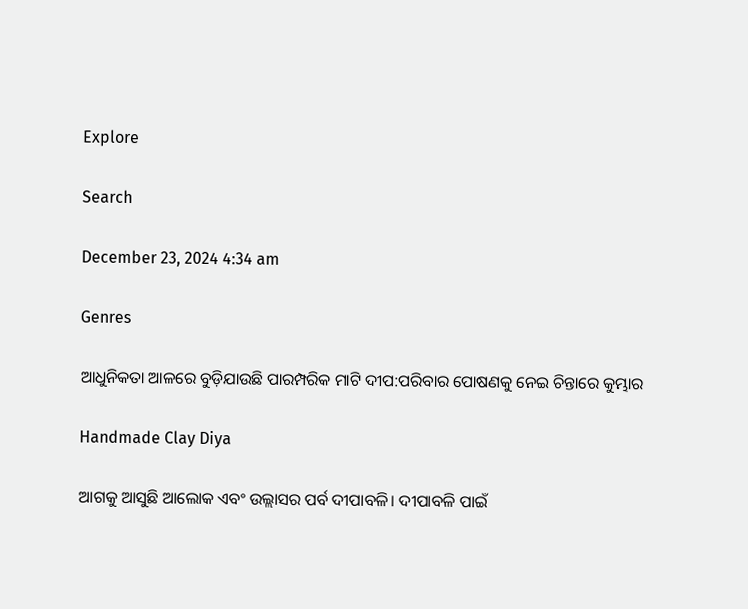Explore

Search

December 23, 2024 4:34 am

Genres

ଆଧୁନିକତା ଆଳରେ ବୁଡ଼ିଯାଉଛି ପାରମ୍ପରିକ ମାଟି ଦୀପ:ପରିବାର ପୋଷଣକୁ ନେଇ ଚିନ୍ତାରେ କୁମ୍ଭାର

Handmade Clay Diya

ଆଗକୁ ଆସୁଛି ଆଲୋକ ଏବଂ ଉଲ୍ଲାସର ପର୍ବ ଦୀପାବଳି। ଦୀପାବଳି ପାଇଁ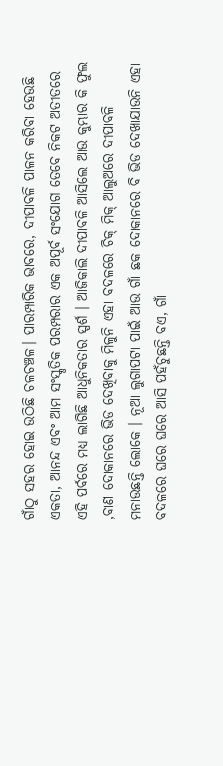ଗାଁଠୁ ସହର ହୋଇ ଉଠିଛି ଚଳଚଞ୍ଚଳ। ପାରମ୍ପାରିକ ଭାବରେ, ଦୀପାବଳି ପାଳନ କରିବା ହେଉଛି  ଏକତା, ଆନନ୍ଦ ଏବଂ ଆମ ସଂସ୍କୃତିକ ପରମ୍ପରାର ଏକ ଅପୂର୍ବ ସଂଯୋଗ ତେବେ ନିକଟ ଅତୀତରେ ଏହି ପର୍ବରେ ମଧ୍ୟ ଲାଗିଛି ଆଧୁନିକତାର ସ୍ପର୍ଶ । ଆଜିକାଲି ଦୀପାବଳି ଆସିଲେ ଆଉ କୁମ୍ଭାର କି ଫୁଲ ,ବାଣ ଦୋକାନରେ ଭିଡ ଦେଖିବାକୁ ମିଳୁନି ଏହା ବଦଳରେ ଚିକ୍ ମିକ୍ ଆଲୁଅରେ ଦୀପାବଳି ମନାଉଛନ୍ତି ଲୋକେ । ନୂଆ ଲୁଗାପଟା ପାଇଁ ଆଉ ଗାଁ ଛକ ଦୋକାନରେ ବି ଭିଡ ଦେଖାଯାଉନି ଏହା ବଦଳରେ ଘରେ ଘରେ ଆସି ପହଁଚୁଛନ୍ତି ବଏ, ଗାଁ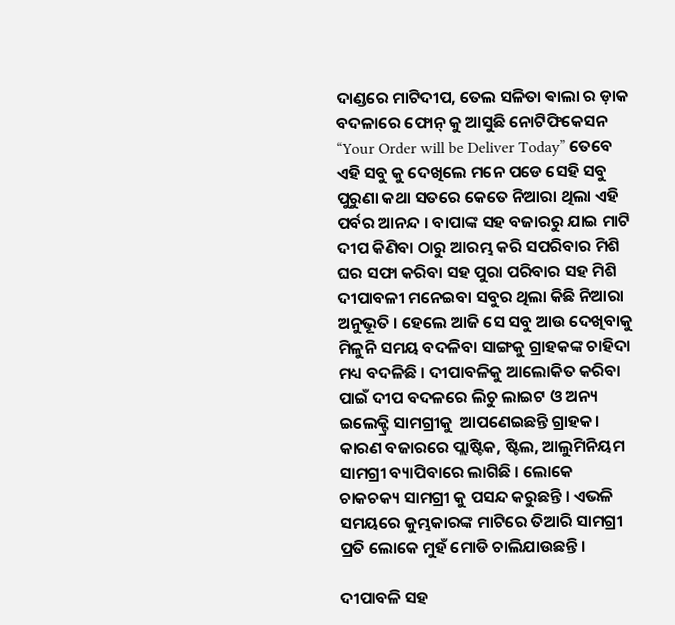ଦାଣ୍ଡରେ ମାଟିଦୀପ, ତେଲ ସଳିତା ଵାଲା ର ଡ଼ାକ ବଦଳାରେ ଫୋନ୍ କୁ ଆସୁଛି ନୋଟିଫିକେସନ “Your Order will be Deliver Today” ତେବେ ଏହି ସବୁ କୁ ଦେଖିଲେ ମନେ ପଡେ ସେହି ସବୁ ପୁରୁଣା କଥା ସତରେ କେତେ ନିଆରା ଥିଲା ଏହି ପର୍ବର ଆନନ୍ଦ । ବାପାଙ୍କ ସହ ବଜାରରୁ ଯାଇ ମାଟି ଦୀପ କିଣିବା ଠାରୁ ଆରମ୍ଭ କରି ସପରିବାର ମିଶି ଘର ସଫା କରିବା ସହ ପୁରା ପରିବାର ସହ ମିଶି ଦୀପାବଳୀ ମନେଇବା ସବୁର ଥିଲା କିଛି ନିଆରା ଅନୁଭୂତି । ହେଲେ ଆଜି ସେ ସବୁ ଆଉ ଦେଖିବାକୁ ମିଳୁନି ସମୟ ବଦଳିବା ସାଙ୍ଗକୁ ଗ୍ରାହକଙ୍କ ଚାହିଦା ମଧ୍ୟ ବଦଳିଛି । ଦୀପାବଳିକୁ ଆଲୋକିତ କରିବା ପାଇଁ ଦୀପ ବଦଳରେ ଲିଚୁ ଲାଇଟ ଓ ଅନ୍ୟ ଇଲେକ୍ଟ୍ରି ସାମଗ୍ରୀକୁ  ଆପଣେଇଛନ୍ତି ଗ୍ରାହକ। କାରଣ ବଜାରରେ ପ୍ଲାଷ୍ଟିକ, ଷ୍ଟିଲ, ଆଲୁମିନିୟମ ସାମଗ୍ରୀ ବ୍ୟାପିବାରେ ଲାଗିଛି । ଲୋକେ ଚାକଚକ୍ୟ ସାମଗ୍ରୀ କୁ ପସନ୍ଦ କରୁଛନ୍ତି । ଏଭଳି ସମୟରେ କୁମ୍ଭକାରଙ୍କ ମାଟିରେ ତିଆରି ସାମଗ୍ରୀ ପ୍ରତି ଲୋକେ ମୁହଁ ମୋଡି ଚାଲିଯାଉଛନ୍ତି ।

ଦୀପାବଳି ସହ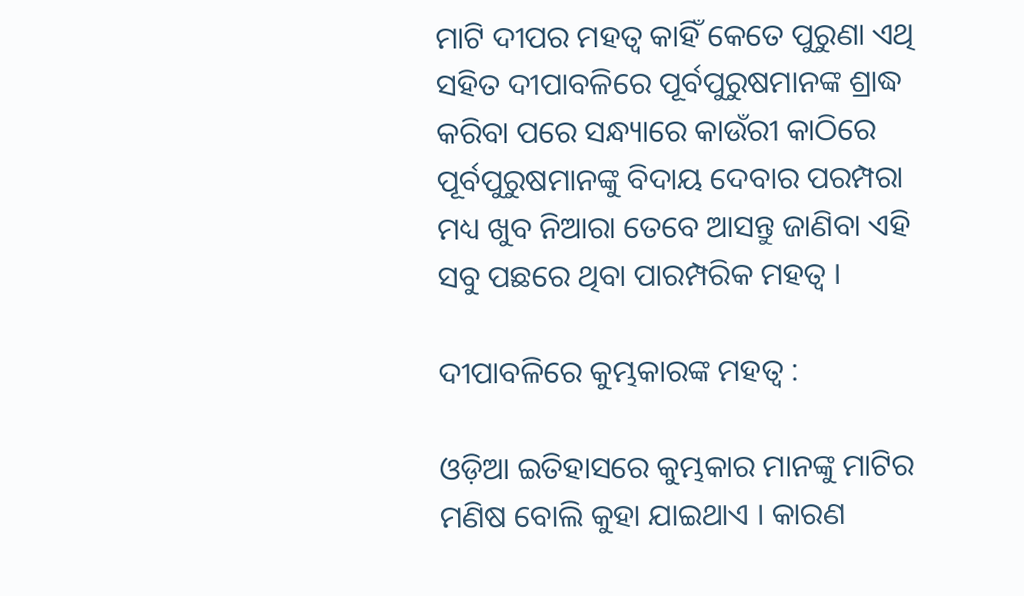ମାଟି ଦୀପର ମହତ୍ୱ କାହିଁ କେତେ ପୁରୁଣା ଏଥି  ସହିତ ଦୀପାବଳିରେ ପୂର୍ବପୁରୁଷମାନଙ୍କ ଶ୍ରାଦ୍ଧ କରିବା ପରେ ସନ୍ଧ୍ୟାରେ କାଉଁରୀ କାଠିରେ ପୂର୍ବପୁରୁଷମାନଙ୍କୁ ବିଦାୟ ଦେବାର ପରମ୍ପରା ମଧ୍ୟ ଖୁବ ନିଆରା ତେବେ ଆସନ୍ତୁ ଜାଣିବା ଏହି ସବୁ ପଛରେ ଥିବା ପାରମ୍ପରିକ ମହତ୍ବ ।

ଦୀପାବଳିରେ କୁମ୍ଭକାରଙ୍କ ମହତ୍ବ :

ଓଡ଼ିଆ ଇତିହାସରେ କୁମ୍ଭକାର ମାନଙ୍କୁ ମାଟିର ମଣିଷ ବୋଲି କୁହା ଯାଇଥାଏ । କାରଣ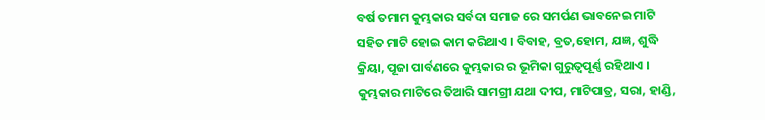ବର୍ଷ ତମାମ କୁମ୍ଭକାର ସର୍ବଦା ସମାଜ ରେ ସମର୍ପଣ ଭାବନେଇ ମାଟି ସହିତ ମାଟି ହୋଇ କାମ କରିଥାଏ । ବିବାହ, ବ୍ରତ,ହୋମ, ଯଜ୍ଞ, ଶୁଦ୍ଧି କ୍ରିୟା, ପୂଜା ପାର୍ବଣରେ କୁମ୍ଭକାର ର ଭୂମିକା ଗୁରୁତ୍ୱପୂର୍ଣ୍ଣ ରହିଥାଏ । କୁମ୍ଭକାର ମାଟିରେ ତିଆରି ସାମଗ୍ରୀ ଯଥା ଦୀପ, ମାଟିପାତ୍ର, ସରା, ହାଣ୍ଡି,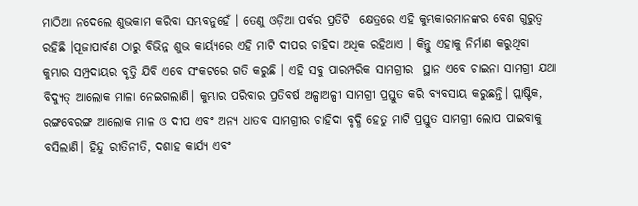ମାଠିଆ ନଦେଲେ ଶୁଭକାମ କରିବା ସମ୍ଭବନୁହେଁ । ତେଣୁ ଓଡ଼ିଆ ପର୍ବର ପ୍ରତିଟି  କ୍ଷେତ୍ରରେ ଏହି କୁମ୍ଭକାରମାନଙ୍କର ବେଶ ଗୁରୁତ୍ୱ ରହିଛି ।ପୂଜାପାର୍ବଣ ଠାରୁ ବିଭିନ୍ନ ଶୁଭ କାର୍ୟ୍ୟରେ ଏହି ମାଟି ଦୀପର ଚାହିଦା ଅଧିକ ରହିଥାଏ । କିନ୍ତୁ ଏହାକୁ ନିର୍ମାଣ କରୁଥିବା କୁମ୍ଭାର ସମ୍ପ୍ରଦାୟର ବୃତ୍ତି ଯିବି ଏବେ ସଂକଟରେ ଗତି କରୁଛି । ଏହି ସବୁ ପାରମ୍ପରିକ ସାମଗ୍ରୀର  ସ୍ଥାନ ଏବେ ଚାଇନା ସାମଗ୍ରୀ ଯଥା ବିଦ୍ୟୁତ୍‌ ଆଲୋକ ମାଳା ନେଇଗଲାଣି। କୁମ୍ଭାର ପରିବାର ପ୍ରତିବର୍ଷ ଅଳ୍ପାଅଳ୍ପୀ ସାମଗ୍ରୀ ପ୍ରସ୍ତୁତ କରି ବ୍ୟବସାୟ କରୁଛନ୍ତି। ପ୍ଲାଷ୍ଟିକ, ରଙ୍ଗବେରଙ୍ଗ ଆଲୋକ ମାଳ ଓ ଦୀପ ଏବଂ ଅନ୍ୟ ଧାତବ ସାମଗ୍ରୀର ଚାହିଦା ବୃଦ୍ଧି ହେତୁ ମାଟି ପ୍ରସ୍ତୁତ ସାମଗ୍ରୀ ଲୋପ ପାଇବାକୁ ବସିଲାଣି। ହିନ୍ଦୁ ରୀତିନୀତି, ଦଶାହ କାର୍ଯ୍ୟ ଏବଂ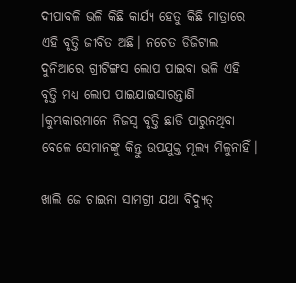ଦୀପାବଳି ଭଳି କିଛି କାର୍ଯ୍ୟ ହେତୁ କିଛି ମାତ୍ରାରେ ଏହି ବୃତ୍ତି ଜୀବିତ ଅଛି। ନଚେତ ଡିଜିଟାଲ ଦୁନିଆରେ ଗ୍ରୀଟିଙ୍ଗସ ଲୋପ ପାଇବା ଭଳି ଏହି ବୃତ୍ତି ମଧ୍ୟ ଲୋପ ପାଇଯାଇସାରନ୍ତାଣି ।କୁମ୍ଭକାରମାନେ ନିଜସ୍ବ ବୃତ୍ତି ଛାଡି ପାରୁନଥିବା ବେଳେ ସେମାନଙ୍କୁ କିନ୍ତୁ ଉପଯୁକ୍ତ ମୂଲ୍ୟ ମିଳୁନାହିଁ।

ଖାଲି ଜେ ଚାଇନା ସାମଗ୍ରୀ ଯଥା ବିଦ୍ୟୁତ୍‌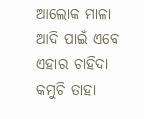ଆଲୋକ ମାଳା ଆଦି ପାଇଁ ଏବେ ଏହାର ଚାହିଦା କମୁଚି ତାହା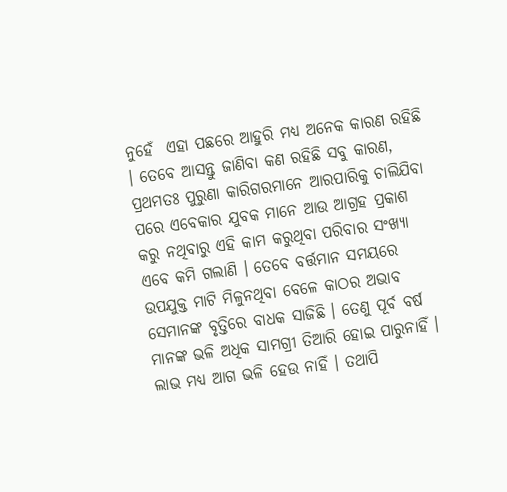ନୁହେଁ  ଏହା ପଛରେ ଆହୁରି ମଧ୍ୟ ଅନେକ କାରଣ ରହିଛି । ତେବେ ଆସନ୍ତୁ ଜାଣିବା କଣ ରହିଛି ସବୁ କାରଣ, ପ୍ରଥମତଃ ପୁରୁଣା କାରିଗରମାନେ ଆରପାରିକୁ ଚାଲିଯିବା ପରେ ଏବେକାର ଯୁବକ ମାନେ ଆଉ ଆଗ୍ରହ ପ୍ରକାଶ କରୁ ନଥିବାରୁ ଏହି କାମ କରୁଥିବା ପରିବାର ସଂଖ୍ୟା ଏବେ କମି ଗଲାଣି । ତେବେ ବର୍ତ୍ତମାନ ସମୟରେ ଉପଯୁକ୍ତ ମାଟି ମିଳୁନଥିବା ବେଳେ କାଠର ଅଭାବ ସେମାନଙ୍କ ବୃତ୍ତିରେ ବାଧକ ସାଜିଛି । ତେଣୁ ପୂର୍ବ ବର୍ଷ ମାନଙ୍କ ଭଳି ଅଧିକ ସାମଗ୍ରୀ ତିଆରି ହୋଇ ପାରୁନାହିଁ । ଲାଭ ମଧ୍ୟ ଆଗ ଭଳି ହେଉ ନାହିଁ । ତଥାପି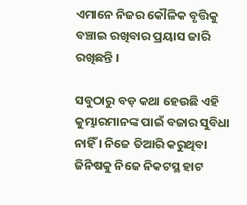ଏମାନେ ନିଜର କୌଳିକ ବୃତ୍ତିକୁ ବଞ୍ଚାଇ ରଖିବାର ପ୍ରୟାସ ଜାରି ରଖିଛନ୍ତି ।

ସବୁଠାରୁ ବଡ଼ କଥା ହେଉଛି ଏହି କୁମ୍ଭାରମାନଙ୍କ ପାଇଁ ବଜାର ସୁବିଧା ନାହିଁ । ନିଜେ ତିଆରି କରୁଥିବା ଜିନିଷକୁ ନିଜେ ନିକଟସ୍ଥ ହାଟ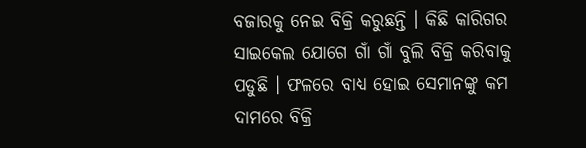ବଜାରକୁ ନେଇ ବିକ୍ରି କରୁଛନ୍ତି । କିଛି କାରିଗର ସାଇକେଲ ଯୋଗେ ଗାଁ ଗାଁ ବୁଲି ବିକ୍ରି କରିବାକୁ ପଡୁଛି । ଫଳରେ ବାଧ୍ୟ ହୋଇ ସେମାନଙ୍କୁ କମ ଦାମରେ ବିକ୍ରି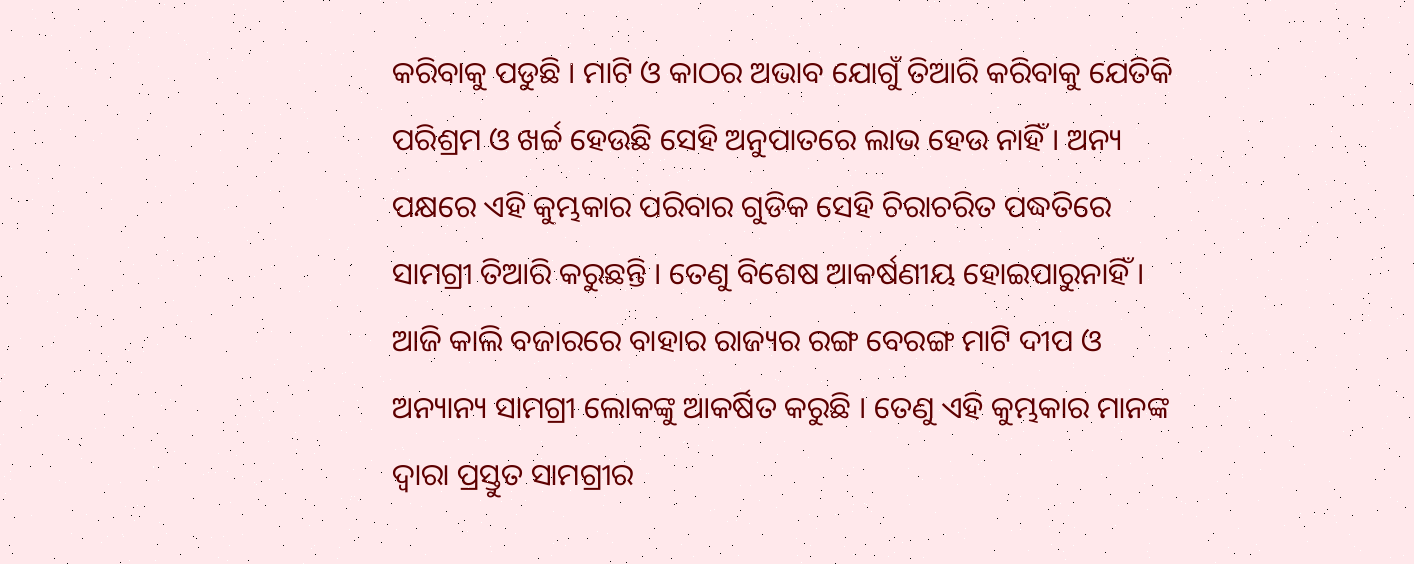କରିବାକୁ ପଡୁଛି । ମାଟି ଓ କାଠର ଅଭାବ ଯୋଗୁଁ ତିଆରି କରିବାକୁ ଯେତିକି ପରିଶ୍ରମ ଓ ଖର୍ଚ୍ଚ ହେଉଛି ସେହି ଅନୁପାତରେ ଲାଭ ହେଉ ନାହିଁ । ଅନ୍ୟ ପକ୍ଷରେ ଏହି କୁମ୍ଭକାର ପରିବାର ଗୁଡିକ ସେହି ଚିରାଚରିତ ପଦ୍ଧତିରେ ସାମଗ୍ରୀ ତିଆରି କରୁଛନ୍ତି । ତେଣୁ ବିଶେଷ ଆକର୍ଷଣୀୟ ହୋଇପାରୁନାହିଁ । ଆଜି କାଲି ବଜାରରେ ବାହାର ରାଜ୍ୟର ରଙ୍ଗ ବେରଙ୍ଗ ମାଟି ଦୀପ ଓ ଅନ୍ୟାନ୍ୟ ସାମଗ୍ରୀ ଲୋକଙ୍କୁ ଆକର୍ଷିତ କରୁଛି । ତେଣୁ ଏହି କୁମ୍ଭକାର ମାନଙ୍କ ଦ୍ୱାରା ପ୍ରସ୍ତୁତ ସାମଗ୍ରୀର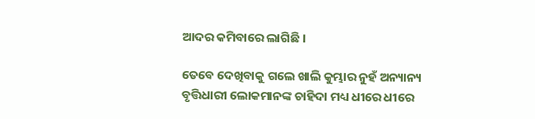ଆଦର କମିବାରେ ଲାଗିଛି ।

ତେବେ ଦେଖିବାକୁ ଗଲେ ଖାଲି କୁମ୍ଭାର ନୁହଁ ଅନ୍ୟାନ୍ୟ ବୃତ୍ତିଧାରୀ ଲୋକମାନଙ୍କ ଚାହିଦା ମଧ୍ୟ ଧୀରେ ଧୀରେ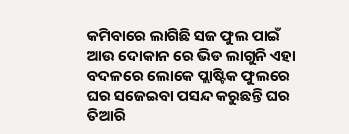କମିବାରେ ଲାଗିଛି ସଜ ଫୁଲ ପାଇଁ ଆଉ ଦୋକାନ ରେ ଭିଡ ଲାଗୁନି ଏହା ବଦଳରେ ଲୋକେ ପ୍ଲାଷ୍ଟିକ ଫୁଲରେ ଘର ସଜେଇବା ପସନ୍ଦ କରୁଛନ୍ତି ଘର ତିଆରି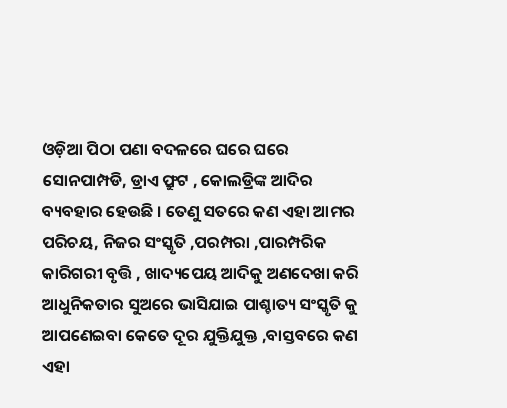ଓଡ଼ିଆ ପିଠା ପଣା ବଦଳରେ ଘରେ ଘରେ ସୋନପାମ୍ପଡି, ଡ୍ରାଏ ଫ୍ରୁଟ , କୋଲଡ୍ରିଙ୍କ ଆଦିର ବ୍ୟବହାର ହେଉଛି । ତେଣୁ ସତରେ କଣ ଏହା ଆମର ପରିଚୟ, ନିଜର ସଂସ୍କୃତି ,ପରମ୍ପରା ,ପାରମ୍ପରିକ କାରିଗରୀ ବୃତ୍ତି , ଖାଦ୍ୟପେୟ ଆଦିକୁ ଅଣଦେଖା କରି ଆଧୁନିକତାର ସୁଅରେ ଭାସିଯାଇ ପାଶ୍ଚାତ୍ୟ ସଂସ୍କୃତି କୁ ଆପଣେଇବା କେତେ ଦୂର ଯୁକ୍ତିଯୁକ୍ତ ,ବାସ୍ତବରେ କଣ ଏହା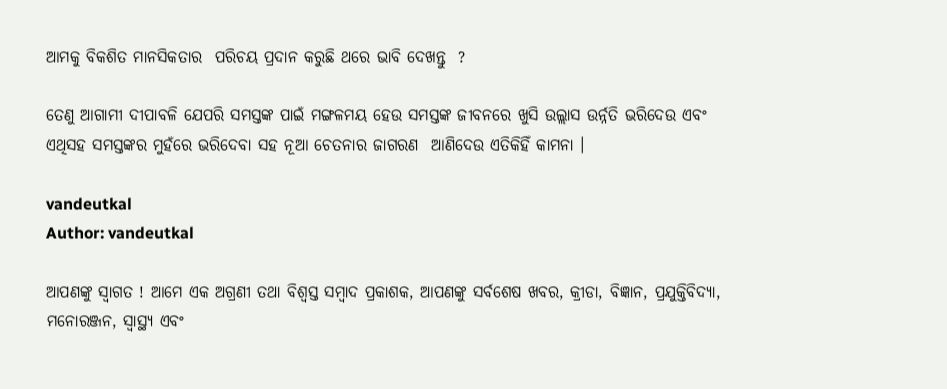ଆମକୁ ବିକଶିତ ମାନସିକତାର  ପରିଚୟ ପ୍ରଦାନ କରୁଛି ଥରେ ଭାବି ଦେଖନ୍ତୁ  ?

ତେଣୁ ଆଗାମୀ ଦୀପାବଳି ଯେପରି ସମସ୍ତଙ୍କ ପାଇଁ ମଙ୍ଗଳମୟ ହେଉ ସମସ୍ତଙ୍କ ଜୀବନରେ ଖୁସି ଉଲ୍ଲାସ ଉର୍ନ୍ନତି ଭରିଦେଉ ଏବଂ ଏଥିସହ ସମସ୍ତଙ୍କର ମୁହଁରେ ଭରିଦେବା ସହ ନୂଆ ଚେତନାର ଜାଗରଣ  ଆଣିଦେଉ ଏତିକିହିଁ କାମନା ।

vandeutkal
Author: vandeutkal

ଆପଣଙ୍କୁ ସ୍ଵାଗତ ! ଆମେ ଏକ ଅଗ୍ରଣୀ ତଥା ବିଶ୍ୱସ୍ତ ସମ୍ବାଦ ପ୍ରକାଶକ, ଆପଣଙ୍କୁ ସର୍ବଶେଷ ଖବର, କ୍ରୀଡା, ବିଜ୍ଞାନ, ପ୍ରଯୁକ୍ତିବିଦ୍ୟା, ମନୋରଞ୍ଜନ, ସ୍ୱାସ୍ଥ୍ୟ ଏବଂ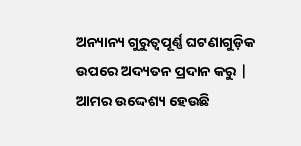ଅନ୍ୟାନ୍ୟ ଗୁରୁତ୍ୱପୂର୍ଣ୍ଣ ଘଟଣାଗୁଡ଼ିକ ଉପରେ ଅଦ୍ୟତନ ପ୍ରଦାନ କରୁ | ଆମର ଉଦ୍ଦେଶ୍ୟ ହେଉଛି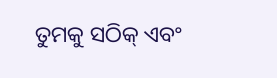ତୁମକୁ ସଠିକ୍ ଏବଂ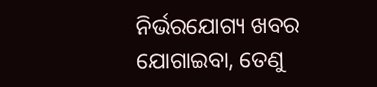ନିର୍ଭରଯୋଗ୍ୟ ଖବର ଯୋଗାଇବା, ତେଣୁ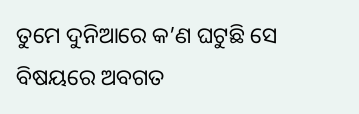ତୁମେ ଦୁନିଆରେ କ’ଣ ଘଟୁଛି ସେ ବିଷୟରେ ଅବଗତ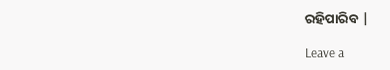ରହିପାରିବ |

Leave a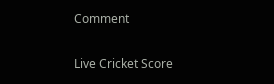Comment

Live Cricket Score